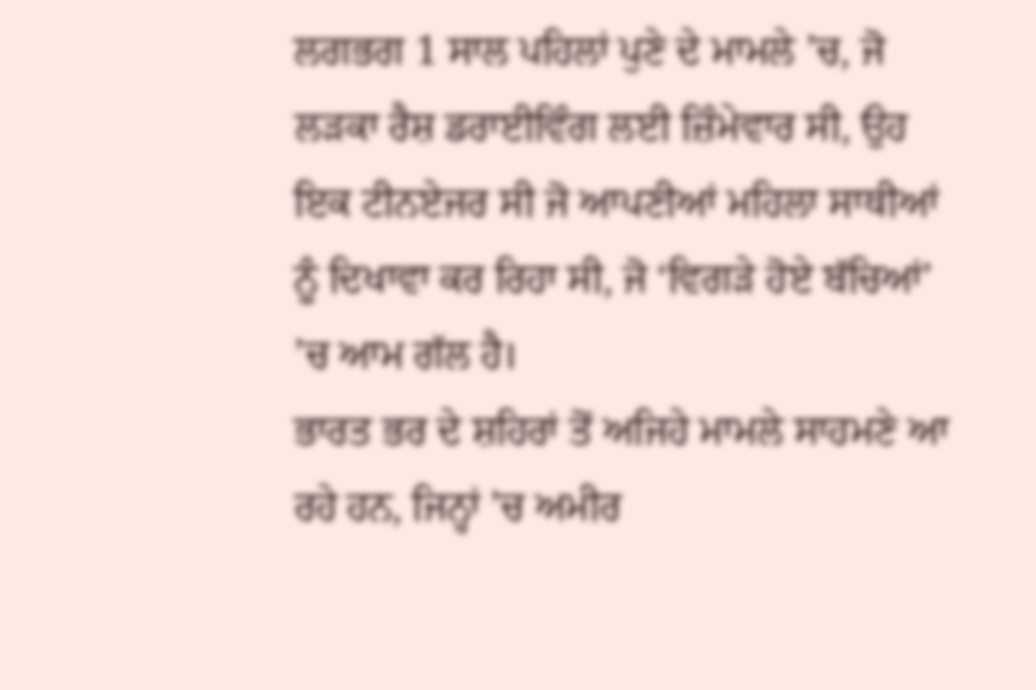ਲਗਭਗ 1 ਸਾਲ ਪਹਿਲਾਂ ਪੁਣੇ ਦੇ ਮਾਮਲੇ ’ਚ, ਜੋ ਲੜਕਾ ਰੈਸ਼ ਡਰਾਈਵਿੰਗ ਲਈ ਜ਼ਿੰਮੇਵਾਰ ਸੀ, ਉਹ ਇਕ ਟੀਨਏਜਰ ਸੀ ਜੋ ਆਪਣੀਆਂ ਮਹਿਲਾ ਸਾਥੀਆਂ ਨੂੰ ਦਿਖਾਵਾ ਕਰ ਰਿਹਾ ਸੀ, ਜੋ ‘ਵਿਗੜੇ ਹੋਏ ਬੱਚਿਆਂ’ ’ਚ ਆਮ ਗੱਲ ਹੈ।
ਭਾਰਤ ਭਰ ਦੇ ਸ਼ਹਿਰਾਂ ਤੋਂ ਅਜਿਹੇ ਮਾਮਲੇ ਸਾਹਮਣੇ ਆ ਰਹੇ ਹਨ, ਜਿਨ੍ਹਾਂ ’ਚ ਅਮੀਰ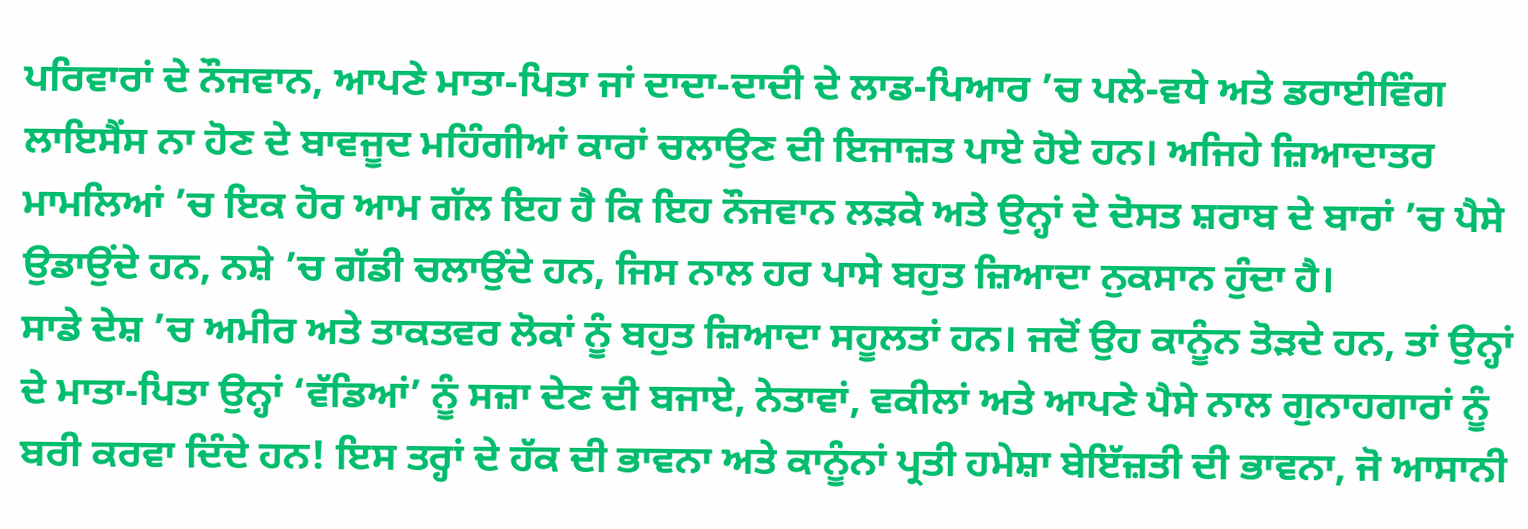ਪਰਿਵਾਰਾਂ ਦੇ ਨੌਜਵਾਨ, ਆਪਣੇ ਮਾਤਾ-ਪਿਤਾ ਜਾਂ ਦਾਦਾ-ਦਾਦੀ ਦੇ ਲਾਡ-ਪਿਆਰ ’ਚ ਪਲੇ-ਵਧੇ ਅਤੇ ਡਰਾਈਵਿੰਗ ਲਾਇਸੈਂਸ ਨਾ ਹੋਣ ਦੇ ਬਾਵਜੂਦ ਮਹਿੰਗੀਆਂ ਕਾਰਾਂ ਚਲਾਉਣ ਦੀ ਇਜਾਜ਼ਤ ਪਾਏ ਹੋਏ ਹਨ। ਅਜਿਹੇ ਜ਼ਿਆਦਾਤਰ ਮਾਮਲਿਆਂ ’ਚ ਇਕ ਹੋਰ ਆਮ ਗੱਲ ਇਹ ਹੈ ਕਿ ਇਹ ਨੌਜਵਾਨ ਲੜਕੇ ਅਤੇ ਉਨ੍ਹਾਂ ਦੇ ਦੋਸਤ ਸ਼ਰਾਬ ਦੇ ਬਾਰਾਂ ’ਚ ਪੈਸੇ ਉਡਾਉਂਦੇ ਹਨ, ਨਸ਼ੇ ’ਚ ਗੱਡੀ ਚਲਾਉਂਦੇ ਹਨ, ਜਿਸ ਨਾਲ ਹਰ ਪਾਸੇ ਬਹੁਤ ਜ਼ਿਆਦਾ ਨੁਕਸਾਨ ਹੁੰਦਾ ਹੈ।
ਸਾਡੇ ਦੇਸ਼ ’ਚ ਅਮੀਰ ਅਤੇ ਤਾਕਤਵਰ ਲੋਕਾਂ ਨੂੰ ਬਹੁਤ ਜ਼ਿਆਦਾ ਸਹੂਲਤਾਂ ਹਨ। ਜਦੋਂ ਉਹ ਕਾਨੂੰਨ ਤੋੜਦੇ ਹਨ, ਤਾਂ ਉਨ੍ਹਾਂ ਦੇ ਮਾਤਾ-ਪਿਤਾ ਉਨ੍ਹਾਂ ‘ਵੱਡਿਆਂ’ ਨੂੰ ਸਜ਼ਾ ਦੇਣ ਦੀ ਬਜਾਏ, ਨੇਤਾਵਾਂ, ਵਕੀਲਾਂ ਅਤੇ ਆਪਣੇ ਪੈਸੇ ਨਾਲ ਗੁਨਾਹਗਾਰਾਂ ਨੂੰ ਬਰੀ ਕਰਵਾ ਦਿੰਦੇ ਹਨ! ਇਸ ਤਰ੍ਹਾਂ ਦੇ ਹੱਕ ਦੀ ਭਾਵਨਾ ਅਤੇ ਕਾਨੂੰਨਾਂ ਪ੍ਰਤੀ ਹਮੇਸ਼ਾ ਬੇਇੱਜ਼ਤੀ ਦੀ ਭਾਵਨਾ, ਜੋ ਆਸਾਨੀ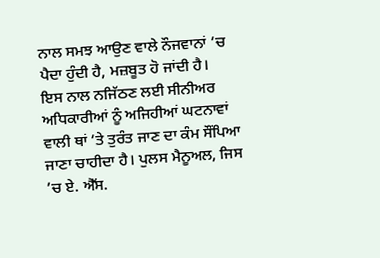ਨਾਲ ਸਮਝ ਆਉਣ ਵਾਲੇ ਨੌਜਵਾਨਾਂ ’ਚ ਪੈਦਾ ਹੁੰਦੀ ਹੈ, ਮਜ਼ਬੂਤ ਹੋ ਜਾਂਦੀ ਹੈ।
ਇਸ ਨਾਲ ਨਜਿੱਠਣ ਲਈ ਸੀਨੀਅਰ ਅਧਿਕਾਰੀਆਂ ਨੂੰ ਅਜਿਹੀਆਂ ਘਟਨਾਵਾਂ ਵਾਲੀ ਥਾਂ ’ਤੇ ਤੁਰੰਤ ਜਾਣ ਦਾ ਕੰਮ ਸੌਂਪਿਆ ਜਾਣਾ ਚਾਹੀਦਾ ਹੈ। ਪੁਲਸ ਮੈਨੂਅਲ, ਜਿਸ ’ਚ ਏ. ਐੱਸ.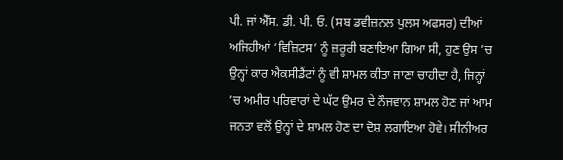ਪੀ. ਜਾਂ ਐੱਸ. ਡੀ. ਪੀ. ਓ. (ਸਬ ਡਵੀਜ਼ਨਲ ਪੁਲਸ ਅਫਸਰ) ਦੀਆਂ ਅਜਿਹੀਆਂ ‘ਵਿਜ਼ਿਟਸ’ ਨੂੰ ਜ਼ਰੂਰੀ ਬਣਾਇਆ ਗਿਆ ਸੀ, ਹੁਣ ਉਸ ’ਚ ਉਨ੍ਹਾਂ ਕਾਰ ਐਕਸੀਡੈਂਟਾਂ ਨੂੰ ਵੀ ਸ਼ਾਮਲ ਕੀਤਾ ਜਾਣਾ ਚਾਹੀਦਾ ਹੈ, ਜਿਨ੍ਹਾਂ ’ਚ ਅਮੀਰ ਪਰਿਵਾਰਾਂ ਦੇ ਘੱਟ ਉਮਰ ਦੇ ਨੌਜਵਾਨ ਸ਼ਾਮਲ ਹੋਣ ਜਾਂ ਆਮ ਜਨਤਾ ਵਲੋਂ ਉਨ੍ਹਾਂ ਦੇ ਸ਼ਾਮਲ ਹੋਣ ਦਾ ਦੋਸ਼ ਲਗਾਇਆ ਹੋਵੇ। ਸੀਨੀਅਰ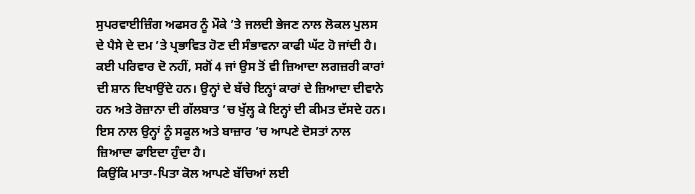ਸੁਪਰਵਾਈਜ਼ਿੰਗ ਅਫਸਰ ਨੂੰ ਮੌਕੇ ’ਤੇ ਜਲਦੀ ਭੇਜਣ ਨਾਲ ਲੋਕਲ ਪੁਲਸ ਦੇ ਪੈਸੇ ਦੇ ਦਮ ’ਤੇ ਪ੍ਰਭਾਵਿਤ ਹੋਣ ਦੀ ਸੰਭਾਵਨਾ ਕਾਫੀ ਘੱਟ ਹੋ ਜਾਂਦੀ ਹੈ।
ਕਈ ਪਰਿਵਾਰ ਦੋ ਨਹੀਂ, ਸਗੋਂ 4 ਜਾਂ ਉਸ ਤੋਂ ਵੀ ਜ਼ਿਆਦਾ ਲਗਜ਼ਰੀ ਕਾਰਾਂ ਦੀ ਸ਼ਾਨ ਦਿਖਾਉਂਦੇ ਹਨ। ਉਨ੍ਹਾਂ ਦੇ ਬੱਚੇ ਇਨ੍ਹਾਂ ਕਾਰਾਂ ਦੇ ਜ਼ਿਆਦਾ ਦੀਵਾਨੇ ਹਨ ਅਤੇ ਰੋਜ਼ਾਨਾ ਦੀ ਗੱਲਬਾਤ ’ਚ ਖੁੱਲ੍ਹ ਕੇ ਇਨ੍ਹਾਂ ਦੀ ਕੀਮਤ ਦੱਸਦੇ ਹਨ। ਇਸ ਨਾਲ ਉਨ੍ਹਾਂ ਨੂੰ ਸਕੂਲ ਅਤੇ ਬਾਜ਼ਾਰ ’ਚ ਆਪਣੇ ਦੋਸਤਾਂ ਨਾਲ ਜ਼ਿਆਦਾ ਫਾਇਦਾ ਹੁੰਦਾ ਹੈ।
ਕਿਉਂਕਿ ਮਾਤਾ-ਪਿਤਾ ਕੋਲ ਆਪਣੇ ਬੱਚਿਆਂ ਲਈ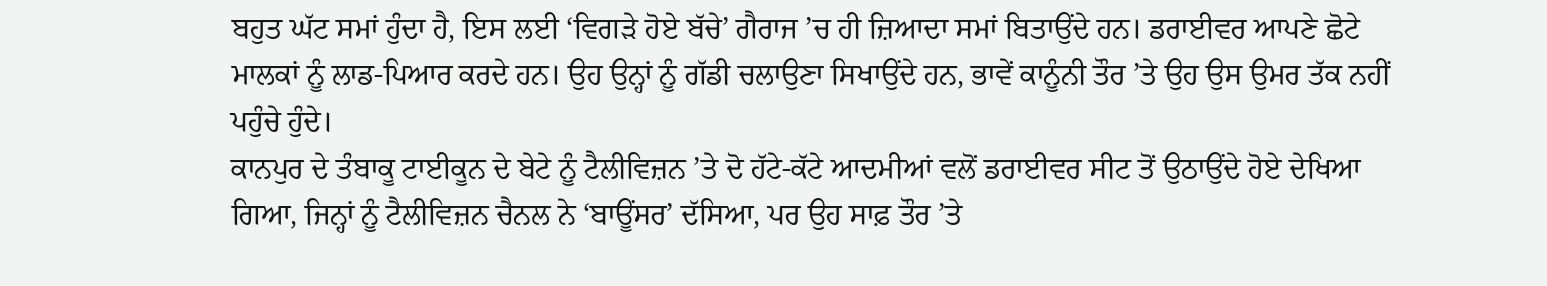ਬਹੁਤ ਘੱਟ ਸਮਾਂ ਹੁੰਦਾ ਹੈ, ਇਸ ਲਈ ‘ਵਿਗੜੇ ਹੋਏ ਬੱਚੇ’ ਗੈਰਾਜ ’ਚ ਹੀ ਜ਼ਿਆਦਾ ਸਮਾਂ ਬਿਤਾਉਂਦੇ ਹਨ। ਡਰਾਈਵਰ ਆਪਣੇ ਛੋਟੇ ਮਾਲਕਾਂ ਨੂੰ ਲਾਡ-ਪਿਆਰ ਕਰਦੇ ਹਨ। ਉਹ ਉਨ੍ਹਾਂ ਨੂੰ ਗੱਡੀ ਚਲਾਉਣਾ ਸਿਖਾਉਂਦੇ ਹਨ, ਭਾਵੇਂ ਕਾਨੂੰਨੀ ਤੌਰ ’ਤੇ ਉਹ ਉਸ ਉਮਰ ਤੱਕ ਨਹੀਂ ਪਹੁੰਚੇ ਹੁੰਦੇ।
ਕਾਨਪੁਰ ਦੇ ਤੰਬਾਕੂ ਟਾਈਕੂਨ ਦੇ ਬੇਟੇ ਨੂੰ ਟੈਲੀਵਿਜ਼ਨ ’ਤੇ ਦੋ ਹੱਟੇ-ਕੱਟੇ ਆਦਮੀਆਂ ਵਲੋਂ ਡਰਾਈਵਰ ਸੀਟ ਤੋਂ ਉਠਾਉਂਦੇ ਹੋਏ ਦੇਖਿਆ ਗਿਆ, ਜਿਨ੍ਹਾਂ ਨੂੰ ਟੈਲੀਵਿਜ਼ਨ ਚੈਨਲ ਨੇ ‘ਬਾਊਂਸਰ’ ਦੱਸਿਆ, ਪਰ ਉਹ ਸਾਫ਼ ਤੌਰ ’ਤੇ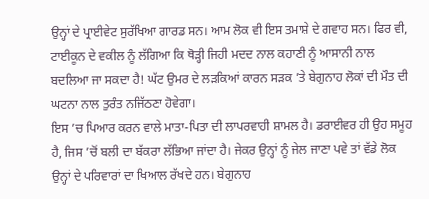ਉਨ੍ਹਾਂ ਦੇ ਪ੍ਰਾਈਵੇਟ ਸੁਰੱਖਿਆ ਗਾਰਡ ਸਨ। ਆਮ ਲੋਕ ਵੀ ਇਸ ਤਮਾਸ਼ੇ ਦੇ ਗਵਾਹ ਸਨ। ਫਿਰ ਵੀ, ਟਾਈਕੂਨ ਦੇ ਵਕੀਲ ਨੂੰ ਲੱਗਿਆ ਕਿ ਥੋੜ੍ਹੀ ਜਿਹੀ ਮਦਦ ਨਾਲ ਕਹਾਣੀ ਨੂੰ ਆਸਾਨੀ ਨਾਲ ਬਦਲਿਆ ਜਾ ਸਕਦਾ ਹੈ! ਘੱਟ ਉਮਰ ਦੇ ਲੜਕਿਆਂ ਕਾਰਨ ਸੜਕ ’ਤੇ ਬੇਗੁਨਾਹ ਲੋਕਾਂ ਦੀ ਮੌਤ ਦੀ ਘਟਨਾ ਨਾਲ ਤੁਰੰਤ ਨਜਿੱਠਣਾ ਹੋਵੇਗਾ।
ਇਸ ’ਚ ਪਿਆਰ ਕਰਨ ਵਾਲੇ ਮਾਤਾ-ਪਿਤਾ ਦੀ ਲਾਪਰਵਾਹੀ ਸ਼ਾਮਲ ਹੈ। ਡਰਾਈਵਰ ਹੀ ਉਹ ਸਮੂਹ ਹੈ, ਜਿਸ ’ਚੋਂ ਬਲੀ ਦਾ ਬੱਕਰਾ ਲੱਭਿਆ ਜਾਂਦਾ ਹੈ। ਜੇਕਰ ਉਨ੍ਹਾਂ ਨੂੰ ਜੇਲ ਜਾਣਾ ਪਵੇ ਤਾਂ ਵੱਡੇ ਲੋਕ ਉਨ੍ਹਾਂ ਦੇ ਪਰਿਵਾਰਾਂ ਦਾ ਖਿਆਲ ਰੱਖਦੇ ਹਨ। ਬੇਗੁਨਾਹ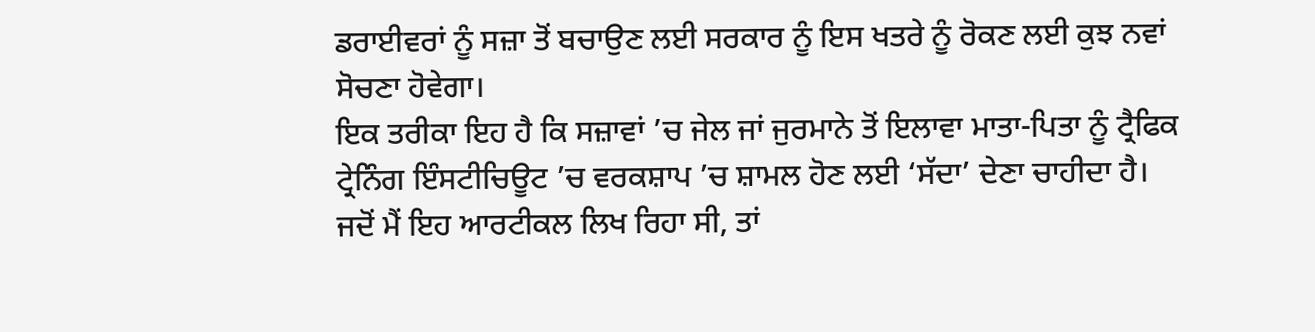ਡਰਾਈਵਰਾਂ ਨੂੰ ਸਜ਼ਾ ਤੋਂ ਬਚਾਉਣ ਲਈ ਸਰਕਾਰ ਨੂੰ ਇਸ ਖਤਰੇ ਨੂੰ ਰੋਕਣ ਲਈ ਕੁਝ ਨਵਾਂ ਸੋਚਣਾ ਹੋਵੇਗਾ।
ਇਕ ਤਰੀਕਾ ਇਹ ਹੈ ਕਿ ਸਜ਼ਾਵਾਂ ’ਚ ਜੇਲ ਜਾਂ ਜੁਰਮਾਨੇ ਤੋਂ ਇਲਾਵਾ ਮਾਤਾ-ਪਿਤਾ ਨੂੰ ਟ੍ਰੈਫਿਕ ਟ੍ਰੇਨਿੰਗ ਇੰਸਟੀਚਿਊਟ ’ਚ ਵਰਕਸ਼ਾਪ ’ਚ ਸ਼ਾਮਲ ਹੋਣ ਲਈ ‘ਸੱਦਾ’ ਦੇਣਾ ਚਾਹੀਦਾ ਹੈ।
ਜਦੋਂ ਮੈਂ ਇਹ ਆਰਟੀਕਲ ਲਿਖ ਰਿਹਾ ਸੀ, ਤਾਂ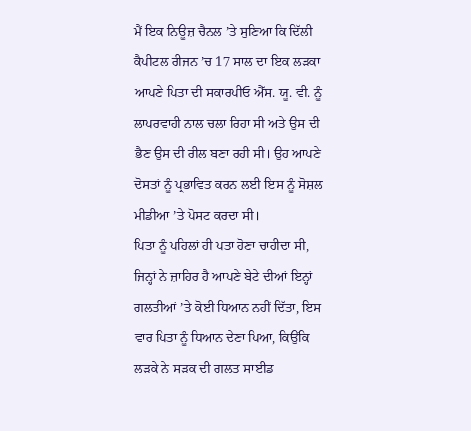ਮੈਂ ਇਕ ਨਿਊਜ਼ ਚੈਨਲ ’ਤੇ ਸੁਣਿਆ ਕਿ ਦਿੱਲੀ ਕੈਪੀਟਲ ਰੀਜਨ ’ਚ 17 ਸਾਲ ਦਾ ਇਕ ਲੜਕਾ ਆਪਣੇ ਪਿਤਾ ਦੀ ਸਕਾਰਪੀਓ ਐੱਸ. ਯੂ. ਵੀ. ਨੂੰ ਲਾਪਰਵਾਹੀ ਨਾਲ ਚਲਾ ਰਿਹਾ ਸੀ ਅਤੇ ਉਸ ਦੀ ਭੈਣ ਉਸ ਦੀ ਰੀਲ ਬਣਾ ਰਹੀ ਸੀ। ਉਹ ਆਪਣੇ ਦੋਸਤਾਂ ਨੂੰ ਪ੍ਰਭਾਵਿਤ ਕਰਨ ਲਈ ਇਸ ਨੂੰ ਸੋਸ਼ਲ ਮੀਡੀਆ ’ਤੇ ਪੋਸਟ ਕਰਦਾ ਸੀ।
ਪਿਤਾ ਨੂੰ ਪਹਿਲਾਂ ਹੀ ਪਤਾ ਹੋਣਾ ਚਾਹੀਦਾ ਸੀ, ਜਿਨ੍ਹਾਂ ਨੇ ਜ਼ਾਹਿਰ ਹੈ ਆਪਣੇ ਬੇਟੇ ਦੀਆਂ ਇਨ੍ਹਾਂ ਗਲਤੀਆਂ ’ਤੇ ਕੋਈ ਧਿਆਨ ਨਹੀਂ ਦਿੱਤਾ, ਇਸ ਵਾਰ ਪਿਤਾ ਨੂੰ ਧਿਆਨ ਦੇਣਾ ਪਿਆ, ਕਿਉਂਕਿ ਲੜਕੇ ਨੇ ਸੜਕ ਦੀ ਗਲਤ ਸਾਈਡ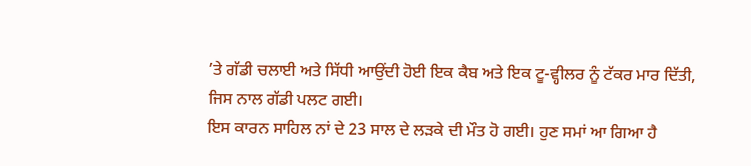’ਤੇ ਗੱਡੀ ਚਲਾਈ ਅਤੇ ਸਿੱਧੀ ਆਉਂਦੀ ਹੋਈ ਇਕ ਕੈਬ ਅਤੇ ਇਕ ਟੂ-ਵ੍ਹੀਲਰ ਨੂੰ ਟੱਕਰ ਮਾਰ ਦਿੱਤੀ, ਜਿਸ ਨਾਲ ਗੱਡੀ ਪਲਟ ਗਈ।
ਇਸ ਕਾਰਨ ਸਾਹਿਲ ਨਾਂ ਦੇ 23 ਸਾਲ ਦੇ ਲੜਕੇ ਦੀ ਮੌਤ ਹੋ ਗਈ। ਹੁਣ ਸਮਾਂ ਆ ਗਿਆ ਹੈ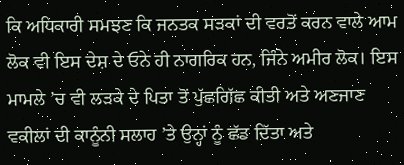ਕਿ ਅਧਿਕਾਰੀ ਸਮਝਣ ਕਿ ਜਨਤਕ ਸੜਕਾਂ ਦੀ ਵਰਤੋਂ ਕਰਨ ਵਾਲੇ ਆਮ ਲੋਕ ਵੀ ਇਸ ਦੇਸ਼ ਦੇ ਓਨੇ ਹੀ ਨਾਗਰਿਕ ਹਨ, ਜਿੰਨੇ ਅਮੀਰ ਲੋਕ। ਇਸ ਮਾਮਲੇ ’ਚ ਵੀ ਲੜਕੇ ਦੇ ਪਿਤਾ ਤੋਂ ਪੁੱਛਗਿੱਛ ਕੀਤੀ ਅਤੇ ਅਣਜਾਣ ਵਕੀਲਾਂ ਦੀ ਕਾਨੂੰਨੀ ਸਲਾਹ ’ਤੇ ਉਨ੍ਹਾਂ ਨੂੰ ਛੱਡ ਦਿੱਤਾ ਅਤੇ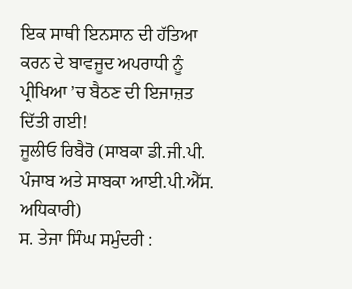ਇਕ ਸਾਥੀ ਇਨਸਾਨ ਦੀ ਹੱਤਿਆ ਕਰਨ ਦੇ ਬਾਵਜੂਦ ਅਪਰਾਧੀ ਨੂੰ ਪ੍ਰੀਖਿਆ ’ਚ ਬੈਠਣ ਦੀ ਇਜਾਜ਼ਤ ਦਿੱਤੀ ਗਈ!
ਜੂਲੀਓ ਰਿਬੈਰੋ (ਸਾਬਕਾ ਡੀ.ਜੀ.ਪੀ. ਪੰਜਾਬ ਅਤੇ ਸਾਬਕਾ ਆਈ.ਪੀ.ਐੱਸ. ਅਧਿਕਾਰੀ)
ਸ. ਤੇਜਾ ਸਿੰਘ ਸਮੁੰਦਰੀ :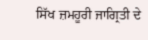ਸਿੱਖ ਜ਼ਮਹੂਰੀ ਜਾਗ੍ਰਿਤੀ ਦੇ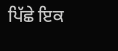ਪਿੱਛੇ ਇਕ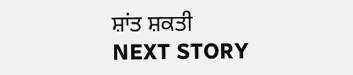ਸ਼ਾਂਤ ਸ਼ਕਤੀ
NEXT STORY